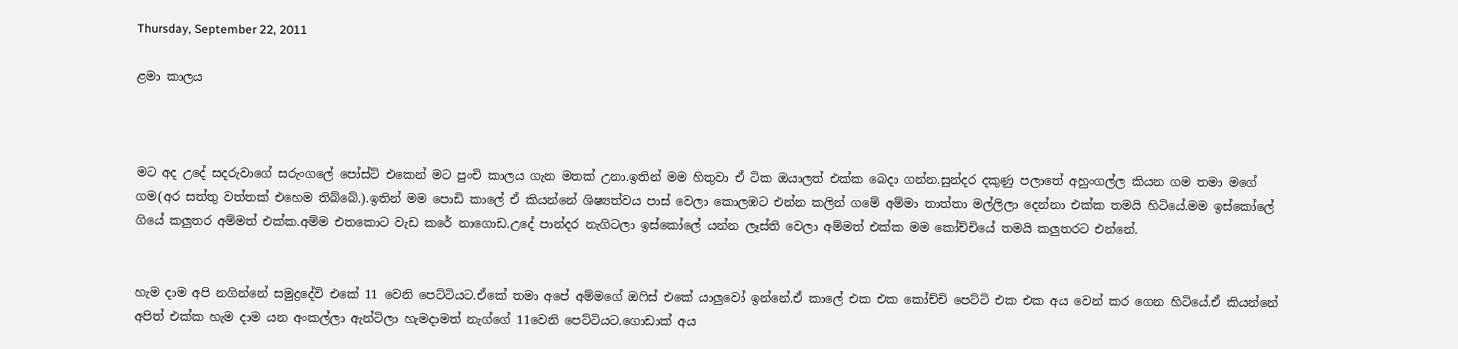Thursday, September 22, 2011

ළමා කාලය



මට අද උදේ සදරුවාගේ සරුංගලේ පෝස්ට් එකෙන් මට පුංචි කාලය ගැන මතක් උනා.ඉතින් මම හිතුවා ඒ ටික ඔයාලත් එක්ක බෙදා ගන්න.සුන්දර දකුණු පලාතේ අහුංගල්ල කියන ගම තමා මගේ ගම(අර සත්තු වත්තක් එහෙම තිබ්බේ.).ඉතින් මම පොඩි කාලේ ඒ කියන්නේ ශිෂ්‍යත්වය පාස් වෙලා කොලඹට එන්න කලින් ගමේ අම්මා තාත්තා මල්ලිලා දෙන්නා එක්ක තමයි හිටියේ.මම ඉස්කෝලේ ගියේ කලුතර අම්මත් එක්ක.අම්ම එතකොට වැඩ කරේ නාගොඩ.උදේ පාන්දර නැගිටලා ඉස්කෝලේ යන්න ලෑස්ති වෙලා අම්මත් එක්ක මම කෝච්චියේ තමයි කලුතරට එන්නේ.


හැම දාම අපි නගින්නේ සමුද්‍රදේවි එකේ 11 වෙනි පෙට්ටියට.ඒකේ තමා අපේ අම්මගේ ඔ‍ෆිස් එකේ යාලුවෝ ඉන්නේ.ඒ කාලේ එක එක කෝච්චි පෙට්ටි එක එක අය වෙන් කර ගෙන හිටියේ.ඒ කියන්නේ අපිත් එක්ක හැම දාම යන අංකල්ලා ඇන්ටිලා හැමදාමත් නැග්ගේ 11වෙනි පෙට්ටියට.ගොඩාක් අය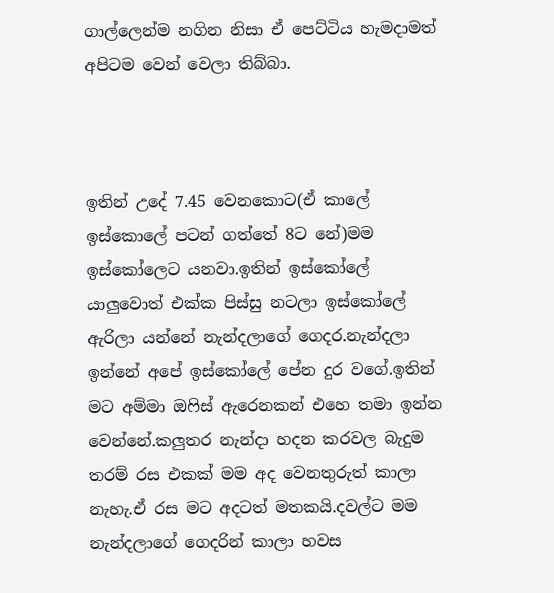ගාල්ලෙන්ම නගින නිසා ඒ පෙට්ටිය හැමදාමත් අපිටම වෙන් වෙලා තිබ්බා.



ඉතින් උදේ 7.45 වෙනකොට(ඒ කාලේ ඉස්කොලේ පටන් ගත්තේ 8ට නේ)මම ඉස්කෝලෙට යනවා.ඉතින් ඉස්කෝලේ යාලුවොත් එක්ක පිස්සු නටලා ඉස්කෝලේ ඇරිලා යන්නේ නැන්දලාගේ ගෙදර.නැන්දලා ඉන්නේ අපේ ඉස්කෝලේ පේන දුර වගේ.ඉතින් මට අම්මා ඔ‍ෆිස් ඇරෙනකන් එහෙ තමා ඉන්න වෙන්නේ.කලුතර නැන්දා හදන කරවල බැදුම තරම් රස එකක් මම අද වෙනතුරුත් කාලා නැහැ.ඒ රස මට අදටත් මතකයි.දවල්ට මම නැන්දලාගේ ගෙදරින් කාලා හවස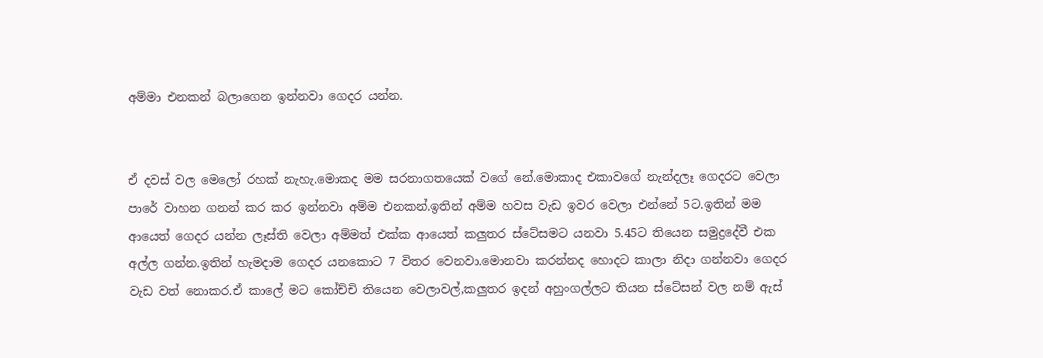අම්මා එනකන් බලාගෙන ඉන්නවා ගෙදර යන්න.


ඒ දවස් වල මෙලෝ රහක් නැහැ.මොකද මම සරනාගතයෙක් වගේ නේ.මොකාද එකාවගේ නැන්දලෑ ගෙදරට වෙලා පාරේ වාහන ගනන් කර කර ඉන්නවා අම්ම එනකන්.ඉතින් අම්ම හවස වැඩ ඉවර වෙලා එන්නේ 5ට.ඉතින් මම ආයෙත් ගෙදර යන්න ලෑස්ති වෙලා අම්මත් එක්ක ආයෙත් කලුතර ස්ටේසමට යනවා 5.45ට තියෙන සමුද්‍රදේවී එක අල්ල ගන්න.ඉතින් හැමදාම ගෙදර යනකොට 7 විතර වෙනවා.මොනවා කරන්නද හොදට කාලා නිදා ගන්නවා ගෙදර වැඩ වත් නොකර.ඒ කාලේ මට කෝච්චි තියෙන වෙලාවල්,කලුතර ඉදන් අහුංගල්ලට තියන ස්ටේසන් වල නම් ඇස්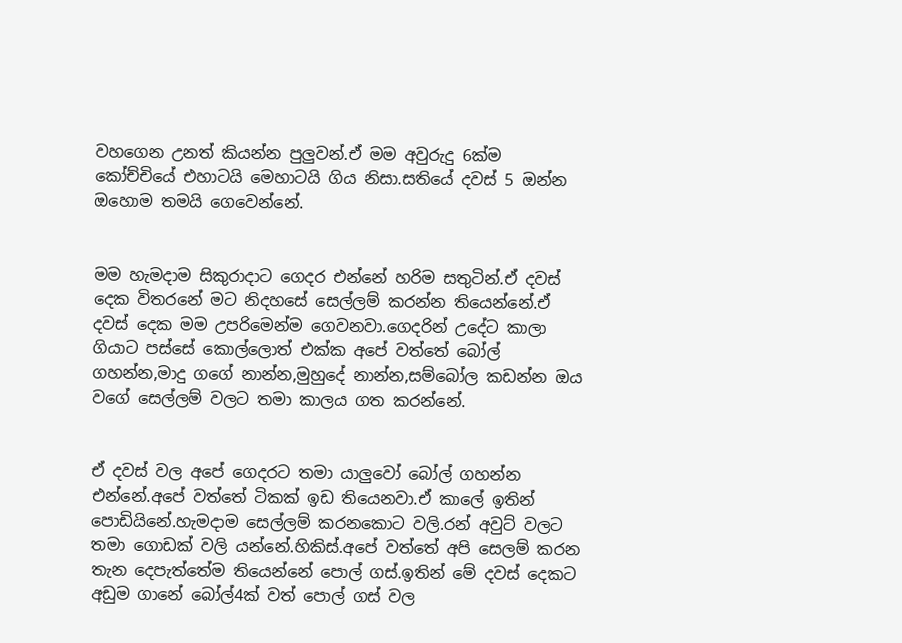වහගෙන උනත් කියන්න පුලුවන්.ඒ මම අවුරුදු 6ක්ම කෝච්චියේ එහාටයි මෙහාටයි ගිය නිසා.සතියේ දවස් 5 ඔන්න ඔහොම තමයි ගෙවෙන්නේ.


මම හැමදාම සිකුරාදාට ගෙදර එන්නේ හරිම සතුටින්.ඒ දවස් දෙක විතරනේ මට නිදහසේ සෙල්ලම් කරන්න තියෙන්නේ.ඒ දවස් දෙක මම උපරිමෙන්ම ගෙවනවා.ගෙදරින් උදේට කාලා ගියාට පස්සේ කොල්ලොත් එක්ක අපේ වත්තේ බෝල් ගහන්න,මාදු ගගේ නාන්න,මුහුදේ නාන්න,සම්බෝල කඩන්න ඔය වගේ සෙල්ලම් වලට තමා කාලය ගත කරන්නේ.


ඒ දවස් වල අපේ ගෙදරට තමා යාලුවෝ බෝල් ගහන්න එන්නේ.අපේ වත්තේ ටිකක් ඉඩ තියෙනවා.ඒ කාලේ ඉතින් පොඩියිනේ.හැමදාම සෙල්ලම් කරනකොට වලි.රන් අවුට් වලට තමා ගොඩක් වලි යන්නේ.හිකිස්.අපේ වත්තේ අපි සෙලම් කරන තැන දෙපැත්තේම තියෙන්නේ පොල් ගස්.ඉතින් මේ දවස් දෙකට අඩුම ගානේ බෝල්4ක් වත් පොල් ගස් වල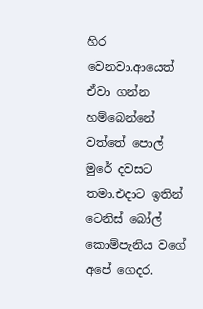හිර වෙනවා.ආයෙත් ඒවා ගන්න හම්බෙන්නේ වත්තේ පොල් මුරේ දවසට තමා.එදාට ඉතින් ටෙනිස් බෝල් කොම්පැනිය වගේ අපේ ගෙදර.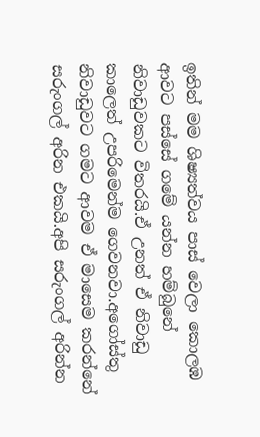ඉතින් මම ශිෂ්‍යත්වය පාස් වෙලා කොලඹ ආවට පස්සේ ගමේ යන්න හම්බුනේ නිවාඩුවකට විතරයි.ඒ උනත් ඒ නිවාඩු කාලෙත් උපරිමෙන්ම ගෙවනවා.අගෝස්තු නිවාඩුවට ගමට ආවම ඒ මාසෙම කරන්නේ සරුංගල් අරින එකයි.අපි සරුංගල් අරින්න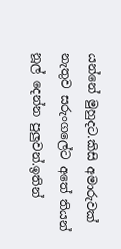යන්නේ මුහුදට.කිසි අමාරුවක් නැතුව සරුංගලේට අතේ තියන් නූල් දෙන්න පුලුවන්.ඉතින්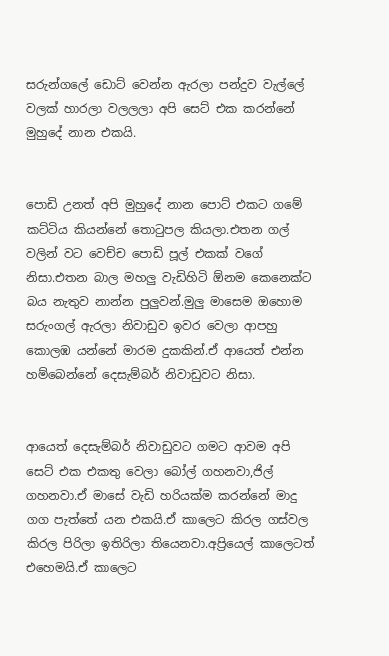සරුන්ගලේ ඩොට් වෙන්න ඇරලා පන්දුව වැල්ලේ වලක් හාරලා වලලලා අපි සෙට් එක කරන්නේ මුහුදේ නාන එකයි.


පොඩි උනත් අපි මුහුදේ නාන පොට් එකට ගමේ කට්ටිය කියන්නේ තො‍ටුපල කියලා.එතන ගල් වලින් වට වෙච්ච පොඩි පූල් එකක් වගේ නිසා.එතන බාල මහලු වැඩිහිටි ඕනම කෙනෙක්ට බය නැතුව නාන්න පුලුවන්.මුලු මාසෙම ඔහොම සරුංගල් ඇරලා නිවාඩුව ඉවර වෙලා ආපහු කොලඹ යන්නේ මාරම දුකකින්.ඒ ආයෙත් එන්න හම්බෙන්නේ දෙසැම්බර් නිවාඩුවට නිසා.


ආයෙත් දෙසැම්බර් නිවාඩුවට ගමට ආවම අපි සෙට් එක එකතු වෙලා බෝල් ගහනවා,ජිල් ගහනවා.ඒ මාසේ වැඩි හරියක්ම කරන්නේ මාදු ගග පැත්තේ යන එකයි.ඒ කාලෙට කිරල ගස්වල කිරල පිරිලා ඉතිරිලා තියෙනවා.අප්‍රියෙල් කාලෙටත් එහෙමයි.ඒ කාලෙට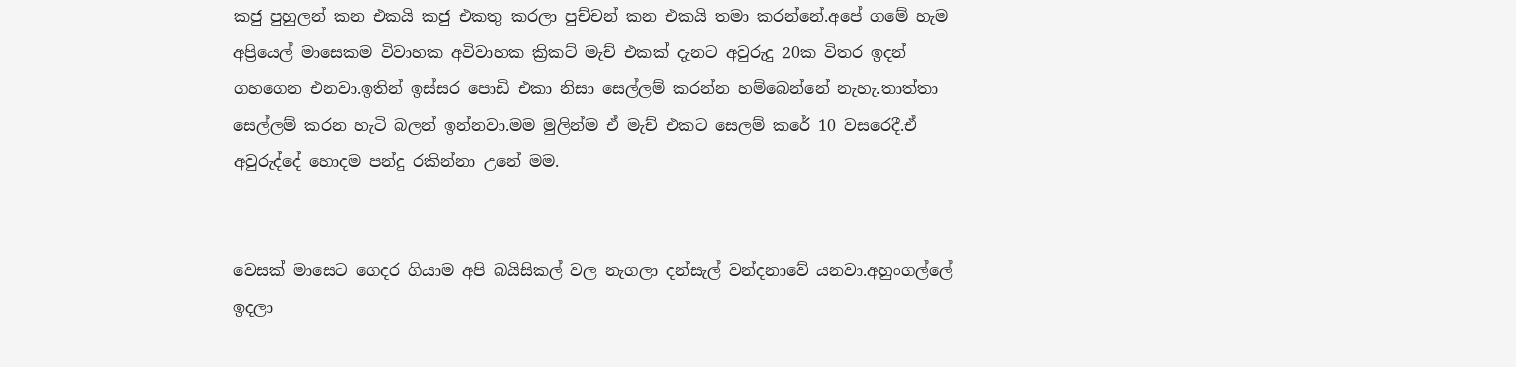කජු පුහුලන් කන එකයි කජු එකතු කරලා පුච්චන් කන එකයි තමා කරන්නේ.අපේ ගමේ හැම අප්‍රියෙල් මාසෙකම විවාහක අවිවාහක ක්‍රිකට් මැච් එකක් දැනට අවුරුදු 20ක විතර ඉදන් ගහගෙන එනවා.ඉතින් ඉස්සර පොඩි එකා නිසා සෙල්ලම් කරන්න හම්බෙන්නේ නැහැ.තාත්තා සෙල්ලම් කරන හැටි බලන් ඉන්නවා.මම මුලින්ම ඒ මැච් එකට සෙලම් කරේ 10 වසරෙදී.ඒ අවුරුද්දේ හොදම පන්දු රකින්නා උනේ මම.


වෙසක් මාසෙට ගෙදර ගියාම අපි බයිසිකල් වල නැගලා දන්සැල් වන්දනාවේ යනවා.අහුංගල්ලේ ඉදලා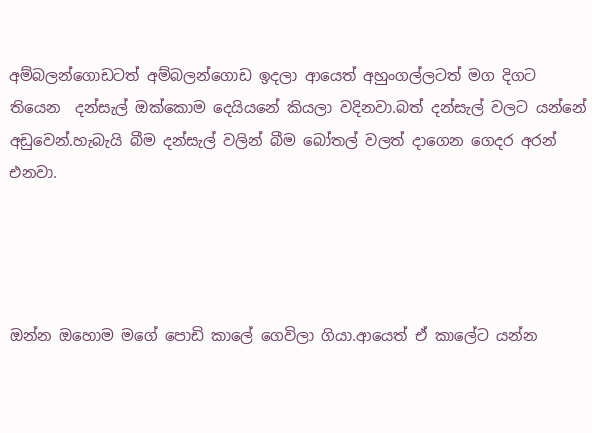අම්බලන්ගොඩටත් අම්බලන්ගොඩ ඉදලා ආයෙත් අහුංගල්ලටත් මග දිගට තියෙන  දන්සැල් ඔක්කොම දෙයියනේ කියලා වදිනවා.බත් දන්සැල් වලට යන්නේ අඩුවෙන්.හැබැයි බීම දන්සැල් වලින් බීම බෝතල් වලත් දාගෙන ගෙදර අරන් එනවා.




ඔන්න ඔහොම මගේ පොඩි කාලේ ගෙවිලා ගියා.ආයෙත් ඒ කාලේට යන්න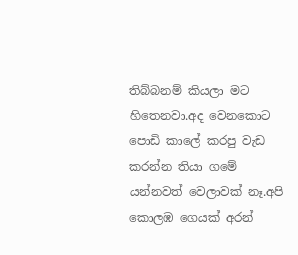තිබ්බනම් කියලා මට හිතෙනවා.අද වෙනකොට පොඩි කාලේ කරපු වැඩ කරන්න තියා ගමේ යන්නවත් වෙලාවක් නෑ.අපි කොලඹ ගෙයක් අරන්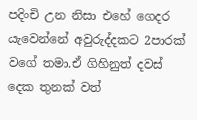පදිංචි උන නිසා එහේ ගෙදර යැවෙන්නේ අවුරුද්දකට 2පාරක් වගේ තමා.ඒ ගිහිනුත් දවස් දෙක තුනක් වත්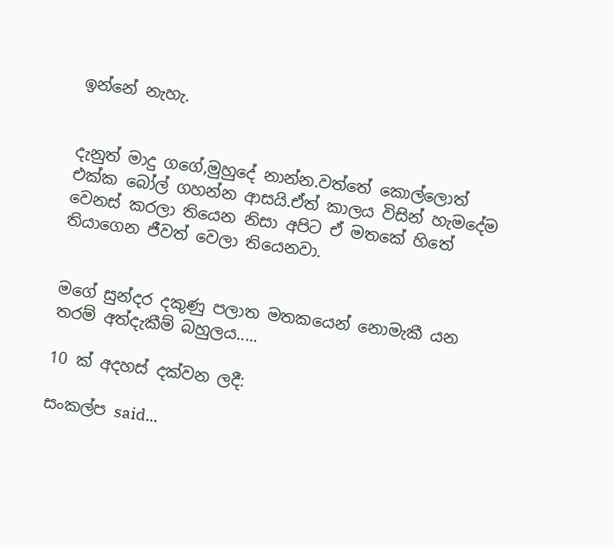ඉන්නේ නැහැ.


දැනුත් මාදු ගගේ,මුහුදේ නාන්න.වත්තේ කොල්ලොත් එක්ක බෝල් ගහන්න ආසයි.ඒත් කාලය විසින් හැමදේම වෙනස් කරලා තියෙන නිසා අපිට ඒ මතකේ හිතේ තියාගෙන ජීවත් වෙලා තියෙනවා.


මගේ සුන්දර දකුණු පලාත මතකයෙන් නොමැකී යන තරම් අත්දැකීම් බහුලය.....

10 ක් අදහස් දක්වන ලදී:

සංකල්ප said...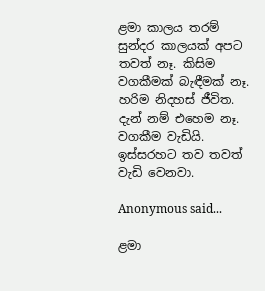ළමා කාලය තරම් සුන්දර කාලයක් අපට තවත් නෑ. කිසිම වගකීමක් බැඳීමක් නෑ. හරිම නිදහස් ජීවිත. දැන් නම් එහෙම නෑ. වගකීම වැඩියි. ඉස්සරහට තව තවත් වැඩි වෙනවා.

Anonymous said...

ළමා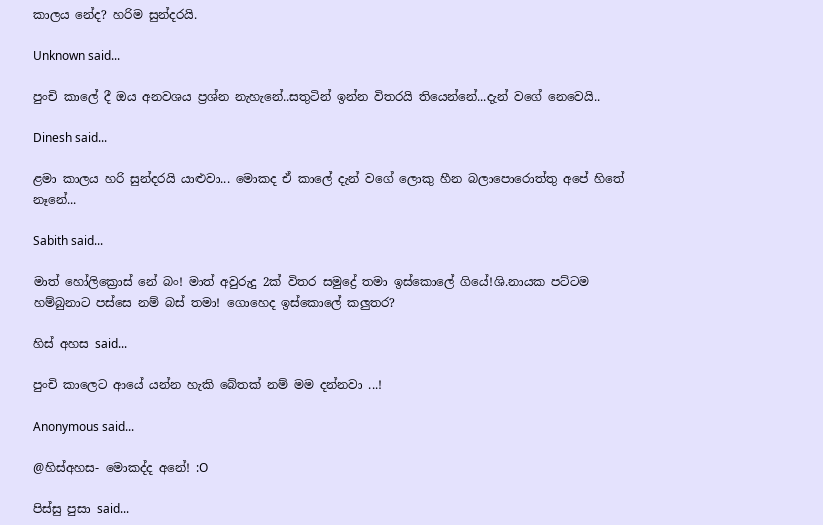කාලය නේද? හරිම සුන්දරයි.

Unknown said...

පුංචි කාලේ දී ඔය අනවශය ප්‍රශ්න නැහැනේ..සතුටින් ඉන්න විතරයි තියෙන්නේ...දැන් වගේ නෙවෙයි..

Dinesh said...

ළමා කාලය හරි සුන්දරයි යාළුවා... මොකද ඒ කාලේ දැන් වගේ ලොකු හීන බලාපොරොත්තු අපේ හිතේ නෑනේ...

Sabith said...

මාත් හෝලික්‍රොස් නේ බං! මාත් අවුරුදු 2ක් විතර සමුද්‍රේ තමා ඉස්කොලේ ගියේ!ශි.නායක පට්ටම හම්බුනාට පස්සෙ නම් බස් තමා! ගොහෙද ඉස්කොලේ කලුතර?

හිස් අහස said...

පුංචි කාලෙට ආයේ යන්න හැකි බේතක් නම් මම දන්නවා ...!

Anonymous said...

@හිස්අහස- මොකද්ද අනේ! :O

පිස්සු පුසා said...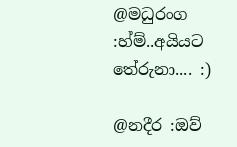@මධුරංග :හ්ම්..අයියට තේරුනා.... :)

@නදීර :ඔව්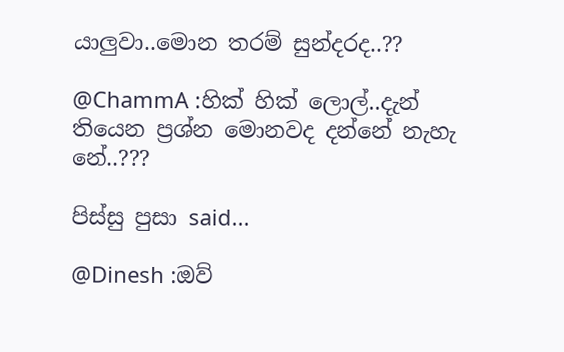යාලුවා..මොන තරම් සුන්දරද..??

@ChammA :හික් හික් ලොල්..දැන් තියෙන ප්‍රශ්න මොනවද දන්නේ නැහැ නේ..???

පිස්සු පුසා said...

@Dinesh :ඔව්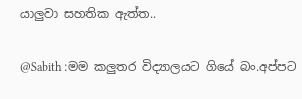යාලුවා සහතික ඇත්ත..

@Sabith :මම කලුතර විද්‍යාලයට ගියේ බං.අප්පට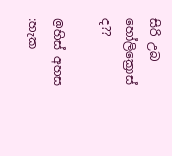සිරි උබ හෝලික්‍රොස් ද??

@හිස් අහස :හැක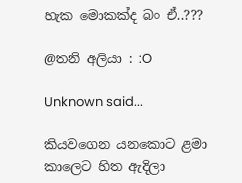හැක මොකක්ද බං ඒ..???

@තනි අලියා : :O

Unknown said...

කියවගෙන යනකොට ළමා කාලෙට හිත ඇදිලා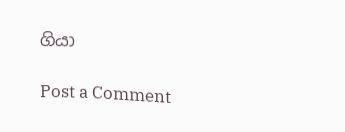ගියා

Post a Comment